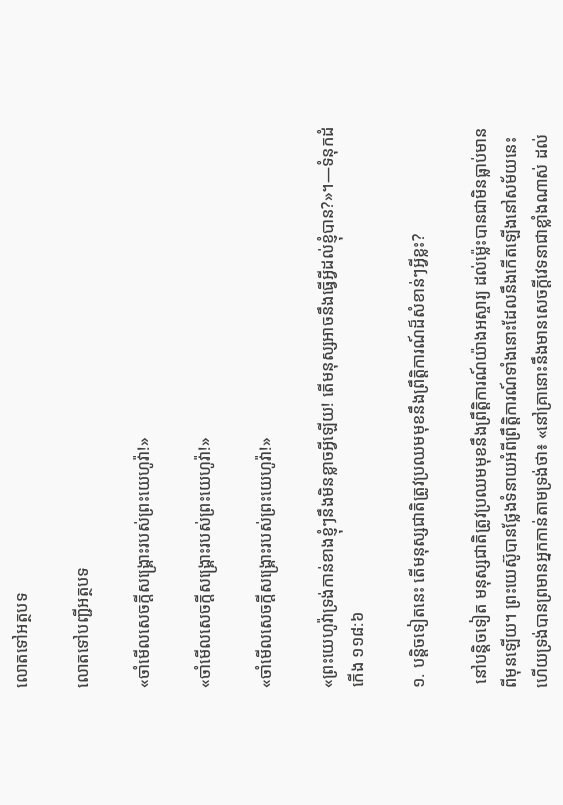លោតទៅអត្ថបទ

លោតទៅបញ្ជីអត្ថបទ

«ចាំមើលសេចក្ដីសង្គ្រោះរបស់ព្រះយេហូវ៉ា!»

«ចាំមើលសេចក្ដីសង្គ្រោះរបស់ព្រះយេហូវ៉ា!»

«ចាំមើលសេចក្ដីសង្គ្រោះរបស់ព្រះយេហូវ៉ា!»

«ព្រះយេហូវ៉ាទ្រង់កាន់ខាងខ្ញុំៗនឹងមិនខ្លាចអ្វីឡើយ! តើមនុស្សអាចនឹងធ្វើអ្វីដល់ខ្ញុំបាន?»។—ទំនុកដំកើង ១១៨:៦

១. បន្ដិចទៀតនេះ តើមនុស្សជាតិត្រូវប្រឈមមុខនឹងព្រឹត្ដិការណ៍ដ៏សំខាន់ៗអ្វីខ្លះ?

 នៅបន្ដិចទៀត មនុស្សជាតិត្រូវប្រឈមមុខនឹងព្រឹត្ដិការណ៍យ៉ាងអស្ចារ្យ ដល់ម្ល៉េះបានជាមិនធ្លាប់មានពីមុនឡើយ។ ព្រះយេស៊ូបានថ្លែងទំនាយអំពីព្រឹត្ដិការណ៍ទាំងនោះដែលនឹងកើតឡើងនៅសម័យនេះ ហើយទ្រង់បានព្រមានអ្នកកាន់តាមទ្រង់ថា៖ «នៅគ្រានោះនឹងមានសេចក្ដីវេទនាជាខ្លាំងណាស់ ដល់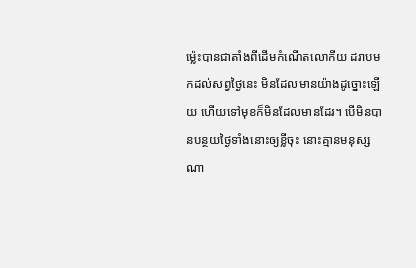ម្ល៉េះបានជាតាំងពីដើមកំណើតលោកីយ ដរាបមកដល់សព្វថ្ងៃនេះ មិនដែលមានយ៉ាងដូច្នោះឡើយ ហើយទៅមុខក៏មិនដែលមានដែរ។ បើមិនបានបន្ថយថ្ងៃទាំងនោះឲ្យខ្លីចុះ នោះគ្មានមនុស្សណា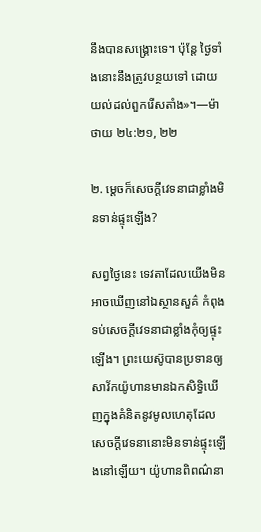នឹងបានសង្គ្រោះទេ។ ប៉ុន្តែ ថ្ងៃទាំងនោះនឹងត្រូវបន្ថយទៅ ដោយយល់ដល់ពួករើសតាំង»។—ម៉ាថាយ ២៤:២១, ២២

២. ម្ដេចក៏សេចក្ដីវេទនាជាខ្លាំងមិនទាន់ផ្ទុះឡើង?

សព្វថ្ងៃនេះ ទេវតាដែលយើងមិនអាចឃើញនៅឯស្ថានសួគ៌ កំពុងទប់សេចក្ដីវេទនាជាខ្លាំងកុំឲ្យផ្ទុះឡើង។ ព្រះយេស៊ូបានប្រទានឲ្យសាវ័កយ៉ូហានមានឯកសិទ្ធិឃើញក្នុងគំនិតនូវមូលហេតុដែលសេចក្ដីវេទនានោះមិនទាន់ផ្ទុះឡើងនៅឡើយ។ យ៉ូហានពិពណ៌នា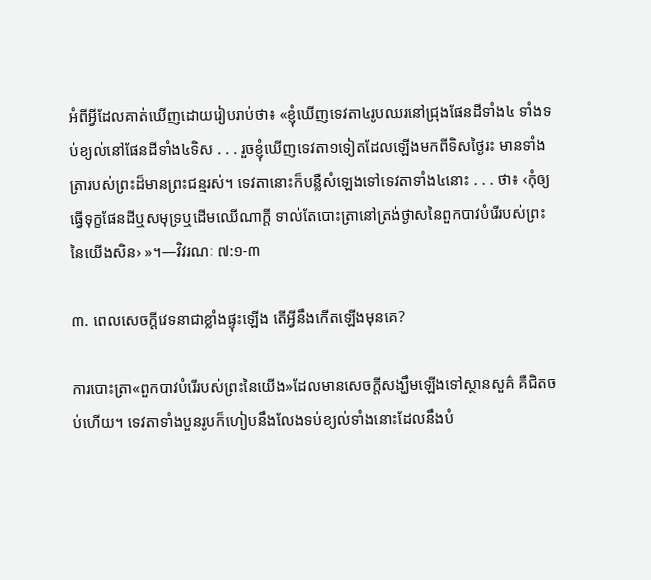អំពីអ្វីដែលគាត់ឃើញដោយរៀបរាប់ថា៖ «ខ្ញុំឃើញទេវតា៤រូបឈរនៅជ្រុងផែនដីទាំង៤ ទាំងទប់ខ្យល់នៅផែនដីទាំង៤ទិស . . . រួចខ្ញុំឃើញទេវតា១ទៀតដែលឡើងមកពីទិសថ្ងៃរះ មានទាំងត្រារបស់ព្រះដ៏មានព្រះជន្មរស់។ ទេវតានោះក៏បន្លឺសំឡេងទៅទេវតាទាំង៤នោះ . . . ថា៖ ‹កុំឲ្យធ្វើទុក្ខផែនដីឬសមុទ្រឬដើមឈើណាក្ដី ទាល់តែបោះត្រានៅត្រង់ថ្ងាសនៃពួកបាវបំរើរបស់ព្រះនៃយើងសិន› »។—វិវរណៈ ៧:១-៣

៣. ពេលសេចក្ដីវេទនាជាខ្លាំងផ្ទុះឡើង តើអ្វីនឹងកើតឡើងមុនគេ?

ការបោះត្រា«ពួកបាវបំរើរបស់ព្រះនៃយើង»ដែលមានសេចក្ដីសង្ឃឹមឡើងទៅស្ថានសួគ៌ គឺជិតចប់ហើយ។ ទេវតាទាំងបួនរូបក៏ហៀបនឹងលែងទប់ខ្យល់ទាំងនោះដែលនឹងបំ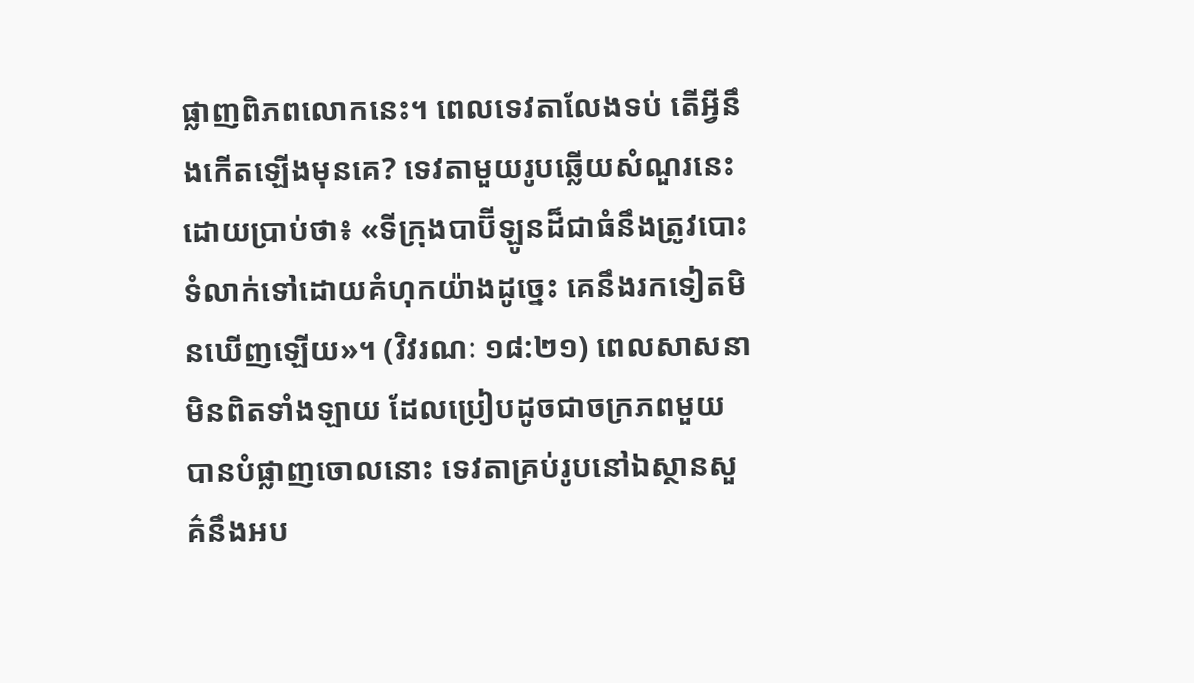ផ្លាញពិភពលោកនេះ។ ពេលទេវតាលែងទប់ តើអ្វីនឹងកើតឡើងមុនគេ? ទេវតាមួយរូបឆ្លើយសំណួរនេះដោយប្រាប់ថា៖ «ទីក្រុងបាប៊ីឡូនដ៏ជាធំនឹងត្រូវបោះទំលាក់ទៅដោយគំហុកយ៉ាងដូច្នេះ គេនឹងរកទៀតមិនឃើញឡើយ»។ (វិវរណៈ ១៨:២១) ពេលសាសនាមិនពិតទាំងឡាយ ដែលប្រៀបដូចជាចក្រភពមួយ បានបំផ្លាញចោលនោះ ទេវតាគ្រប់រូបនៅឯស្ថានសួគ៌នឹងអប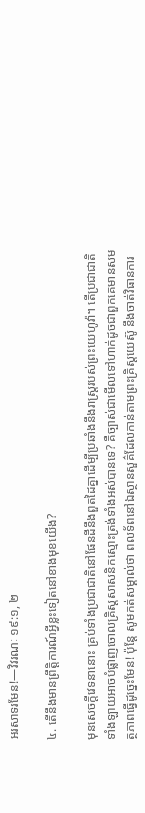អរសាទរមែន!—វិវរណៈ ១៩:១, ២

៤. តើនឹងមានព្រឹត្ដិការណ៍អ្វីខ្លះទៀតនៅខាងមុខយើង?

មុនសេចក្ដីវេទនានោះ គ្រប់ទាំងប្រជាជាតិនៅផែនដីនឹងពួតដៃគ្នាដើម្បីប្រឆាំងនឹងរាស្ត្ររបស់ព្រះយេហូវ៉ា។ តើប្រជាជាតិទាំងឡាយអាចបំផ្លាញចោលគ្រិស្តសាសនិកស្មោះត្រង់ទាំងអស់បានទេ? គឺច្បាស់ជាមើលទៅហាក់ដូចជាពួកគេមានសមត្ថភាពធ្វើដូច្នេះមែន! ប៉ុន្តែ សូមកត់សម្គាល់ថា ពលទ័ពនៅឯស្ថានសួគ៌ដែលកាន់តាមព្រះគ្រិស្តយេស៊ូ នឹងចាត់វិធានការ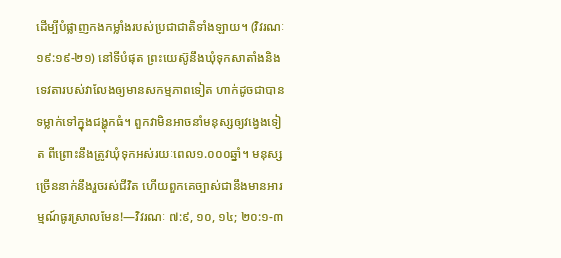ដើម្បីបំផ្លាញកងកម្លាំងរបស់ប្រជាជាតិទាំងឡាយ។ (វិវរណៈ ១៩:១៩-២១) នៅទីបំផុត ព្រះយេស៊ូនឹងឃុំទុកសាតាំងនិងទេវតារបស់វាលែងឲ្យមានសកម្មភាពទៀត ហាក់ដូចជាបានទម្លាក់ទៅក្នុងជង្ហុកធំ។ ពួកវាមិនអាចនាំមនុស្សឲ្យវង្វេងទៀត ពីព្រោះនឹងត្រូវឃុំទុកអស់រយៈពេល១.០០០ឆ្នាំ។ មនុស្សច្រើននាក់នឹងរួចរស់ជីវិត ហើយពួកគេច្បាស់ជានឹងមានអារម្មណ៍ធូរស្រាលមែន!—វិវរណៈ ៧:៩, ១០, ១៤; ២០:១-៣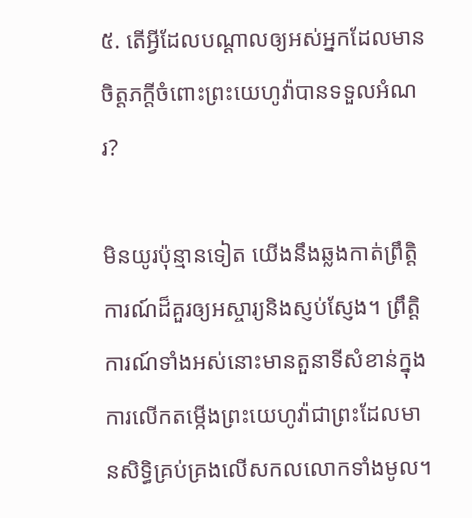៥. តើអ្វីដែលបណ្ដាលឲ្យអស់អ្នកដែលមានចិត្តភក្ដីចំពោះព្រះយេហូវ៉ាបានទទួលអំណរ?

មិនយូរប៉ុន្មានទៀត យើងនឹងឆ្លងកាត់ព្រឹត្ដិការណ៍ដ៏គួរឲ្យអស្ចារ្យនិងស្ញប់ស្ញែង។ ព្រឹត្ដិការណ៍ទាំងអស់នោះមានតួនាទីសំខាន់ក្នុងការលើកតម្កើងព្រះយេហូវ៉ាជាព្រះដែលមានសិទ្ធិគ្រប់គ្រងលើសកលលោកទាំងមូល។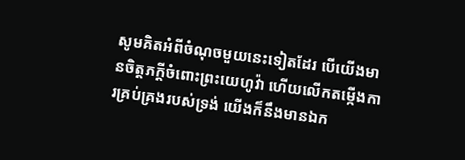សូមគិតអំពីចំណុចមួយនេះទៀតដែរ បើយើងមានចិត្តភក្ដីចំពោះព្រះយេហូវ៉ា ហើយលើកតម្កើងការគ្រប់គ្រងរបស់ទ្រង់ យើងក៏នឹងមានឯក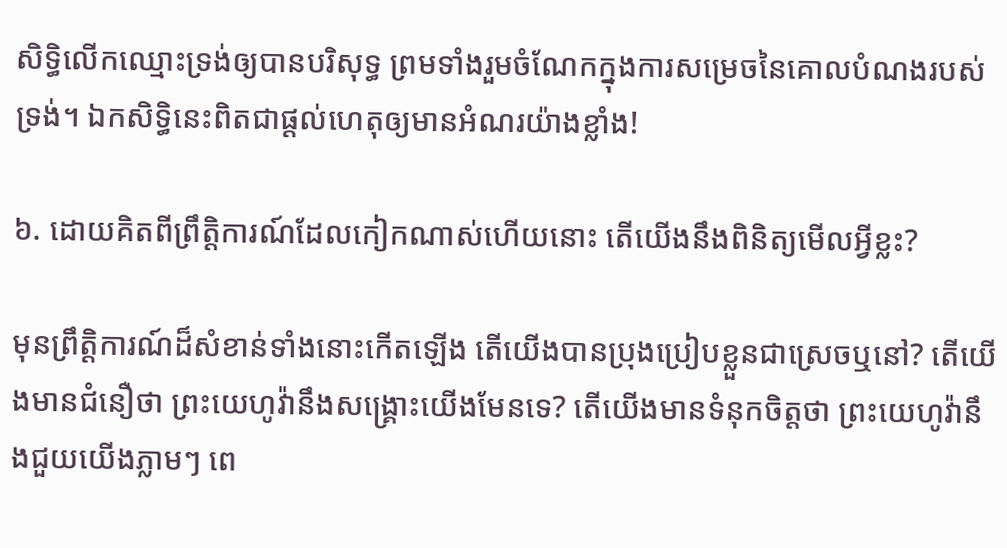សិទ្ធិលើកឈ្មោះទ្រង់ឲ្យបានបរិសុទ្ធ ព្រមទាំងរួមចំណែកក្នុងការសម្រេចនៃគោលបំណងរបស់ទ្រង់។ ឯកសិទ្ធិនេះពិតជាផ្ដល់ហេតុឲ្យមានអំណរយ៉ាងខ្លាំង!

៦. ដោយគិតពីព្រឹត្ដិការណ៍ដែលកៀកណាស់ហើយនោះ តើយើងនឹងពិនិត្យមើលអ្វីខ្លះ?

មុនព្រឹត្ដិការណ៍ដ៏សំខាន់ទាំងនោះកើតឡើង តើយើងបានប្រុងប្រៀបខ្លួនជាស្រេចឬនៅ? តើយើងមានជំនឿថា ព្រះយេហូវ៉ានឹងសង្គ្រោះយើងមែនទេ? តើយើងមានទំនុកចិត្តថា ព្រះយេហូវ៉ានឹងជួយយើងភ្លាមៗ ពេ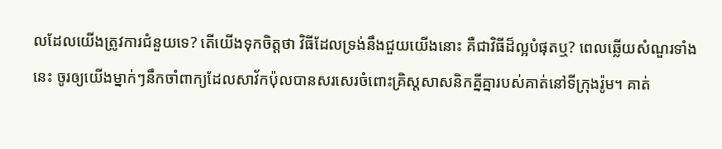លដែលយើងត្រូវការជំនួយទេ? តើយើងទុកចិត្តថា វិធីដែលទ្រង់នឹងជួយយើងនោះ គឺជាវិធីដ៏ល្អបំផុតឬ? ពេលឆ្លើយសំណួរទាំងនេះ ចូរឲ្យយើងម្នាក់ៗនឹកចាំពាក្យដែលសាវ័កប៉ុលបានសរសេរចំពោះគ្រិស្តសាសនិកគ្នីគ្នារបស់គាត់នៅទីក្រុងរ៉ូម។ គាត់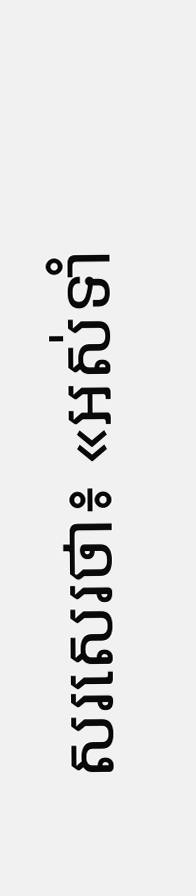សរសេរថា៖ «អស់ទាំ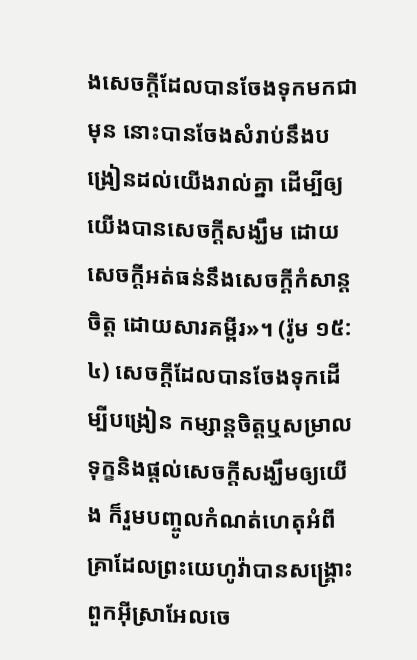ងសេចក្ដីដែលបានចែងទុកមកជាមុន នោះបានចែងសំរាប់នឹងបង្រៀនដល់យើងរាល់គ្នា ដើម្បីឲ្យយើងបានសេចក្ដីសង្ឃឹម ដោយសេចក្ដីអត់ធន់នឹងសេចក្ដីកំសាន្តចិត្ត ដោយសារគម្ពីរ»។ (រ៉ូម ១៥:៤) សេចក្ដីដែលបានចែងទុកដើម្បីបង្រៀន កម្សាន្តចិត្តឬសម្រាលទុក្ខនិងផ្ដល់សេចក្ដីសង្ឃឹមឲ្យយើង ក៏រួមបញ្ចូលកំណត់ហេតុអំពីគ្រាដែលព្រះយេហូវ៉ាបានសង្គ្រោះពួកអ៊ីស្រាអែលចេ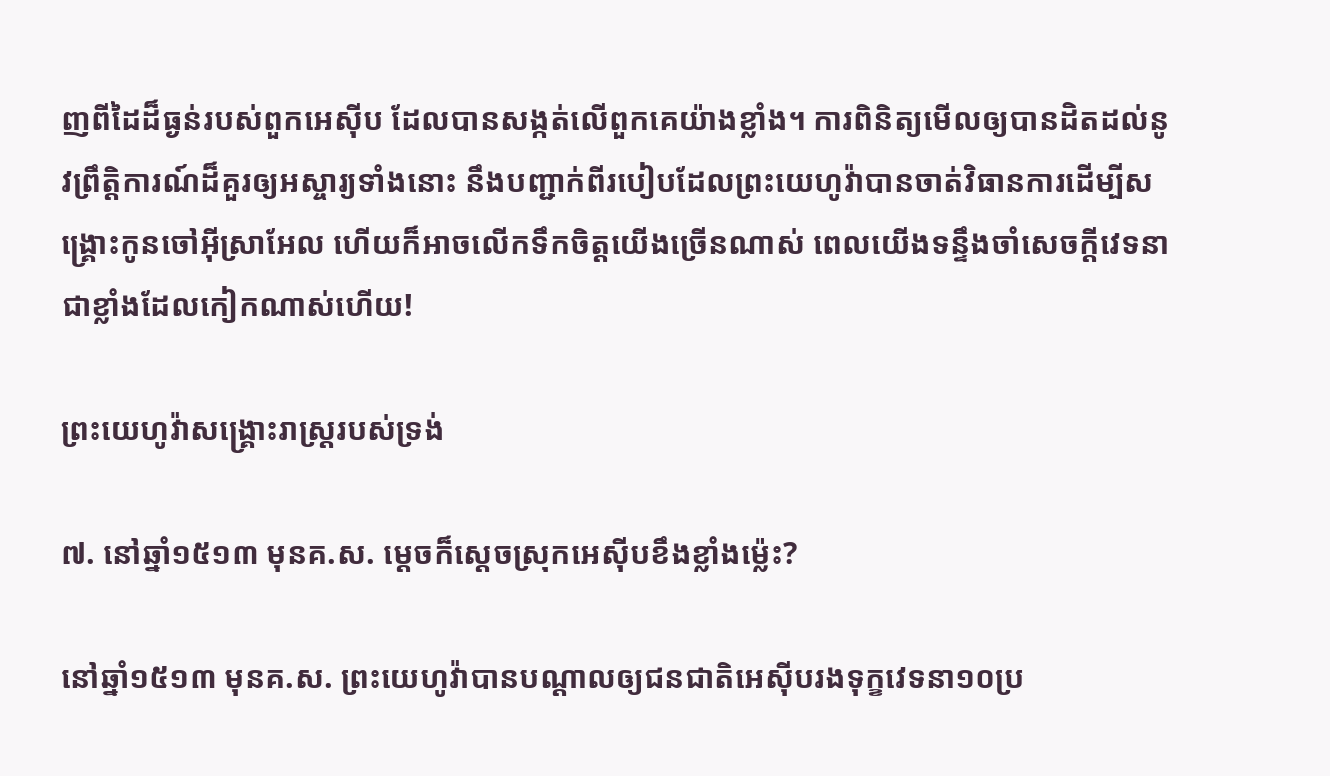ញពីដៃដ៏ធ្ងន់របស់ពួកអេស៊ីប ដែលបានសង្កត់លើពួកគេយ៉ាងខ្លាំង។ ការពិនិត្យមើលឲ្យបានដិតដល់នូវព្រឹត្ដិការណ៍ដ៏គួរឲ្យអស្ចារ្យទាំងនោះ នឹងបញ្ជាក់ពីរបៀបដែលព្រះយេហូវ៉ាបានចាត់វិធានការដើម្បីសង្គ្រោះកូនចៅអ៊ីស្រាអែល ហើយក៏អាចលើកទឹកចិត្តយើងច្រើនណាស់ ពេលយើងទន្ទឹងចាំសេចក្ដីវេទនាជាខ្លាំងដែលកៀកណាស់ហើយ!

ព្រះយេហូវ៉ាសង្គ្រោះរាស្ត្ររបស់ទ្រង់

៧. នៅឆ្នាំ១៥១៣ មុនគ.ស. ម្ដេចក៏ស្តេចស្រុកអេស៊ីបខឹងខ្លាំងម្ល៉េះ?

នៅឆ្នាំ១៥១៣ មុនគ.ស. ព្រះយេហូវ៉ាបានបណ្ដាលឲ្យជនជាតិអេស៊ីបរងទុក្ខវេទនា១០ប្រ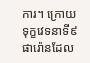ការ។ ក្រោយទុក្ខវេទនាទី៩ ផារ៉ោនដែល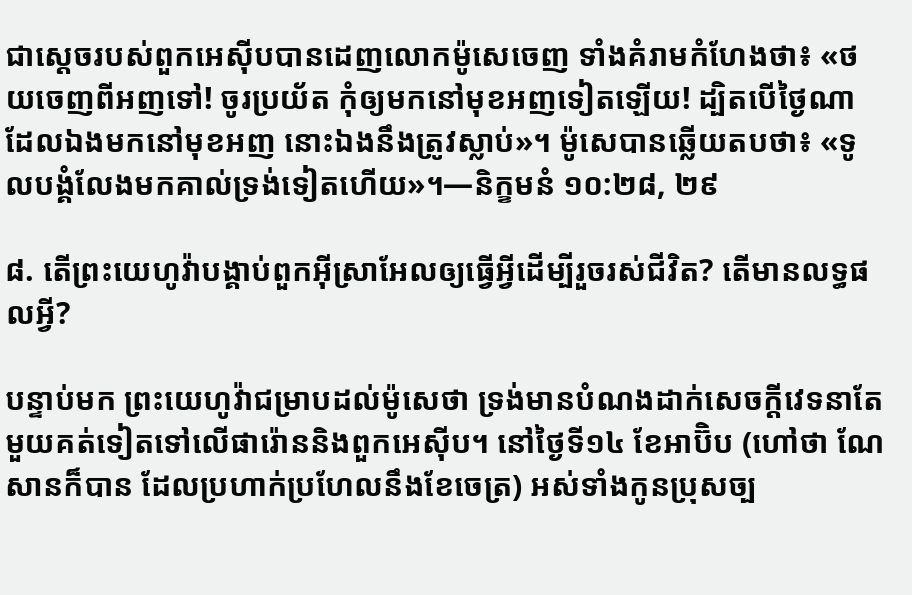ជាស្តេចរបស់ពួកអេស៊ីបបានដេញលោកម៉ូសេចេញ ទាំងគំរាមកំហែងថា៖ «ថយចេញពីអញទៅ! ចូរប្រយ័ត កុំឲ្យមកនៅមុខអញទៀតឡើយ! ដ្បិតបើថ្ងៃណាដែលឯងមកនៅមុខអញ នោះឯងនឹងត្រូវស្លាប់»។ ម៉ូសេបានឆ្លើយតបថា៖ «ទូលបង្គំលែងមកគាល់ទ្រង់ទៀតហើយ»។—និក្ខមនំ ១០:២៨, ២៩

៨. តើព្រះយេហូវ៉ាបង្គាប់ពួកអ៊ីស្រាអែលឲ្យធ្វើអ្វីដើម្បីរួចរស់ជីវិត? តើមានលទ្ធផលអ្វី?

បន្ទាប់មក ព្រះយេហូវ៉ាជម្រាបដល់ម៉ូសេថា ទ្រង់មានបំណងដាក់សេចក្ដីវេទនាតែមួយគត់ទៀតទៅលើផារ៉ោននិងពួកអេស៊ីប។ នៅថ្ងៃទី១៤ ខែអាប៊ិប (ហៅថា ណែសានក៏បាន ដែលប្រហាក់ប្រហែលនឹងខែចេត្រ) អស់ទាំងកូនប្រុសច្ប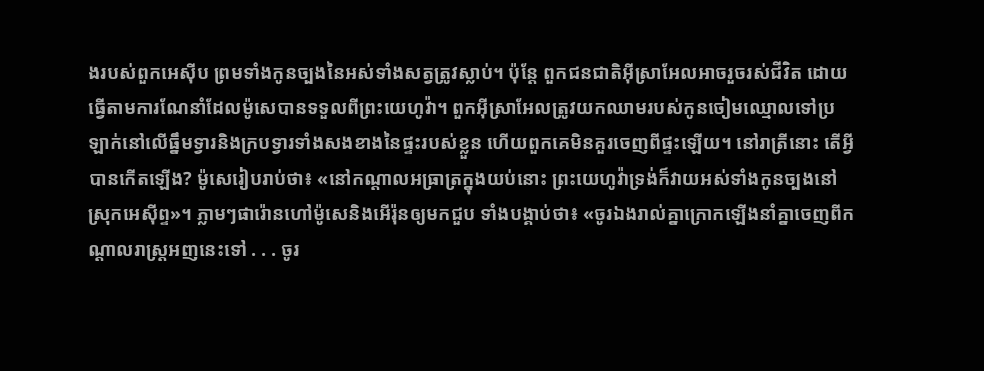ងរបស់ពួកអេស៊ីប ព្រមទាំងកូនច្បងនៃអស់ទាំងសត្វត្រូវស្លាប់។ ប៉ុន្តែ ពួកជនជាតិអ៊ីស្រាអែលអាចរួចរស់ជីវិត ដោយធ្វើតាមការណែនាំដែលម៉ូសេបានទទួលពីព្រះយេហូវ៉ា។ ពួកអ៊ីស្រាអែលត្រូវយកឈាមរបស់កូនចៀមឈ្មោលទៅប្រឡាក់នៅលើធ្នឹមទ្វារនិងក្របទ្វារទាំងសងខាងនៃផ្ទះរបស់ខ្លួន ហើយពួកគេមិនគួរចេញពីផ្ទះឡើយ។ នៅរាត្រីនោះ តើអ្វីបានកើតឡើង? ម៉ូសេរៀបរាប់ថា៖ «នៅកណ្ដាលអធ្រាត្រក្នុងយប់នោះ ព្រះយេហូវ៉ាទ្រង់ក៏វាយអស់ទាំងកូនច្បងនៅស្រុកអេស៊ីព្ទ»។ ភ្លាមៗផារ៉ោនហៅម៉ូសេនិងអើរ៉ុនឲ្យមកជួប ទាំងបង្គាប់ថា៖ «ចូរឯងរាល់គ្នាក្រោកឡើងនាំគ្នាចេញពីកណ្ដាលរាស្ត្រអញនេះទៅ . . . ចូរ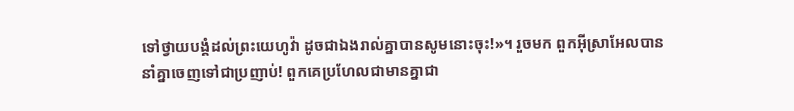ទៅថ្វាយបង្គំដល់ព្រះយេហូវ៉ា ដូចជាឯងរាល់គ្នាបានសូមនោះចុះ!»។ រួចមក ពួកអ៊ីស្រាអែលបាននាំគ្នាចេញទៅជាប្រញាប់! ពួកគេប្រហែលជាមានគ្នាជា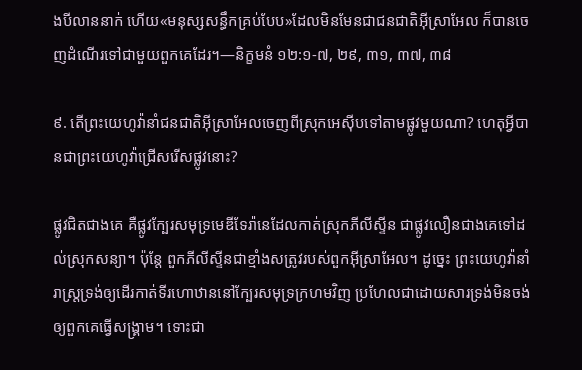ងបីលាននាក់ ហើយ«មនុស្សសន្ធឹកគ្រប់បែប»ដែលមិនមែនជាជនជាតិអ៊ីស្រាអែល ក៏បានចេញដំណើរទៅជាមួយពួកគេដែរ។—និក្ខមនំ ១២:១-៧, ២៩, ៣១, ៣៧, ៣៨

៩. តើព្រះយេហូវ៉ានាំជនជាតិអ៊ីស្រាអែលចេញពីស្រុកអេស៊ីបទៅតាមផ្លូវមួយណា? ហេតុអ្វីបានជាព្រះយេហូវ៉ាជ្រើសរើសផ្លូវនោះ?

ផ្លូវជិតជាងគេ គឺផ្លូវក្បែរសមុទ្រមេឌីទែរ៉ានេដែលកាត់ស្រុកភីលីស្ទីន ជាផ្លូវលឿនជាងគេទៅដល់ស្រុកសន្យា។ ប៉ុន្តែ ពួកភីលីស្ទីនជាខ្មាំងសត្រូវរបស់ពួកអ៊ីស្រាអែល។ ដូច្នេះ ព្រះយេហូវ៉ានាំរាស្ត្រទ្រង់ឲ្យដើរកាត់ទីរហោឋាននៅក្បែរសមុទ្រក្រហមវិញ ប្រហែលជាដោយសារទ្រង់មិនចង់ឲ្យពួកគេធ្វើសង្គ្រាម។ ទោះជា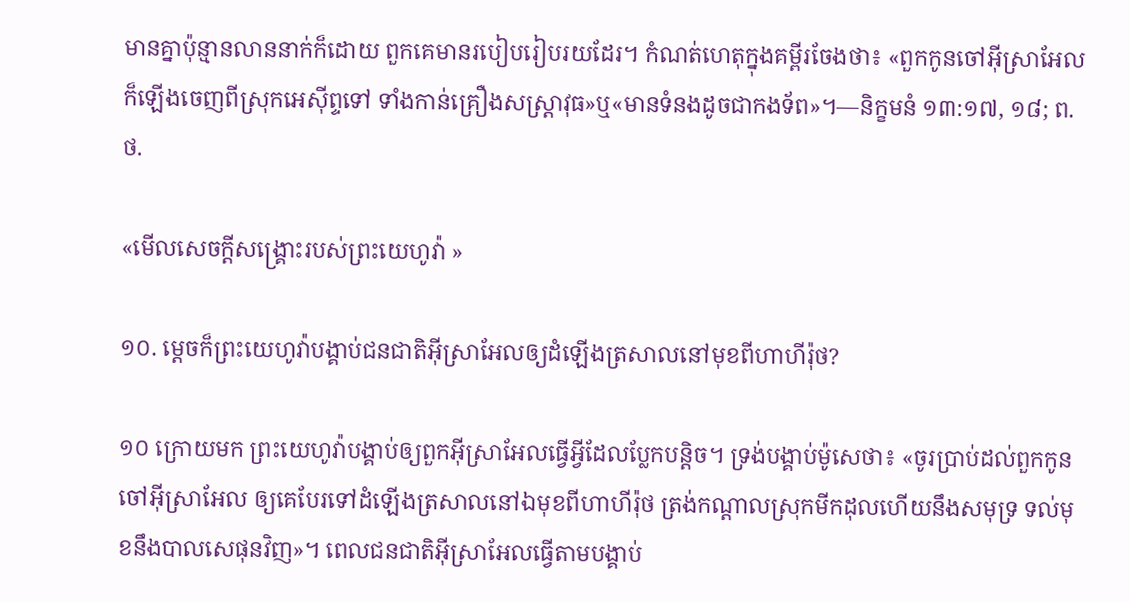មានគ្នាប៉ុន្មានលាននាក់ក៏ដោយ ពួកគេមានរបៀបរៀបរយដែរ។ កំណត់ហេតុក្នុងគម្ពីរចែងថា៖ «ពួកកូនចៅអ៊ីស្រាអែលក៏ឡើងចេញពីស្រុកអេស៊ីព្ទទៅ ទាំងកាន់គ្រឿងសស្ដ្រាវុធ»ឬ«មានទំនងដូចជាកងទ័ព»។—និក្ខមនំ ១៣:១៧, ១៨; ព.ថ.

«មើលសេចក្ដីសង្គ្រោះរបស់ព្រះយេហូវ៉ា »

១០. ម្ដេចក៏ព្រះយេហូវ៉ាបង្គាប់ជនជាតិអ៊ីស្រាអែលឲ្យដំឡើងត្រសាលនៅមុខពីហាហីរ៉ុថ?

១០ ក្រោយមក ព្រះយេហូវ៉ាបង្គាប់ឲ្យពួកអ៊ីស្រាអែលធ្វើអ្វីដែលប្លែកបន្ដិច។ ទ្រង់បង្គាប់ម៉ូសេថា៖ «ចូរប្រាប់ដល់ពួកកូនចៅអ៊ីស្រាអែល ឲ្យគេបែរទៅដំឡើងត្រសាលនៅឯមុខពីហាហីរ៉ុថ ត្រង់កណ្ដាលស្រុកមីកដុលហើយនឹងសមុទ្រ ទល់មុខនឹងបាលសេផុនវិញ»។ ពេលជនជាតិអ៊ីស្រាអែលធ្វើតាមបង្គាប់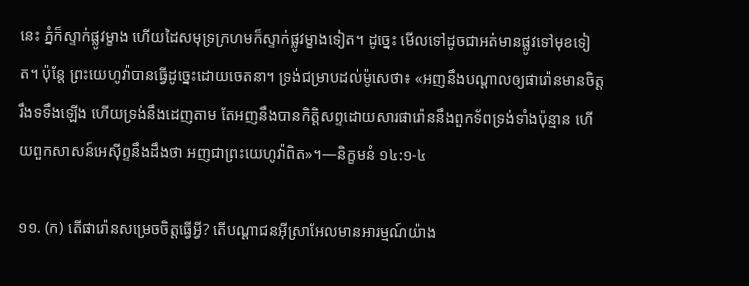នេះ ភ្នំក៏ស្ទាក់ផ្លូវម្ខាង ហើយដៃសមុទ្រក្រហមក៏ស្ទាក់ផ្លូវម្ខាងទៀត។ ដូច្នេះ មើលទៅដូចជាអត់មានផ្លូវទៅមុខទៀត។ ប៉ុន្តែ ព្រះយេហូវ៉ាបានធ្វើដូច្នេះដោយចេតនា។ ទ្រង់ជម្រាបដល់ម៉ូសេថា៖ «អញនឹងបណ្ដាលឲ្យផារ៉ោនមានចិត្តរឹងទទឹងឡើង ហើយទ្រង់នឹងដេញតាម តែអញនឹងបានកិត្ដិសព្ទដោយសារផារ៉ោននឹងពួកទ័ពទ្រង់ទាំងប៉ុន្មាន ហើយពួកសាសន៍អេស៊ីព្ទនឹងដឹងថា អញជាព្រះយេហូវ៉ាពិត»។—និក្ខមនំ ១៤:១-៤

១១. (ក) តើផារ៉ោនសម្រេចចិត្តធ្វើអ្វី? តើបណ្ដាជនអ៊ីស្រាអែលមានអារម្មណ៍យ៉ាង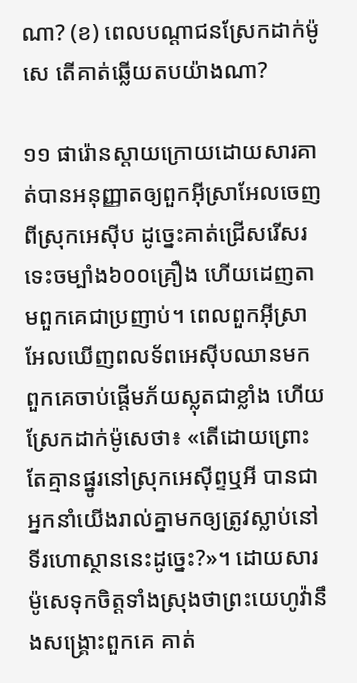ណា? (ខ) ពេលបណ្ដាជនស្រែកដាក់ម៉ូសេ តើគាត់ឆ្លើយតបយ៉ាងណា?

១១ ផារ៉ោនស្ដាយក្រោយដោយសារគាត់បានអនុញ្ញាតឲ្យពួកអ៊ីស្រាអែលចេញពីស្រុកអេស៊ីប ដូច្នេះគាត់ជ្រើសរើសរទេះចម្បាំង៦០០គ្រឿង ហើយដេញតាមពួកគេជាប្រញាប់។ ពេលពួកអ៊ីស្រាអែលឃើញពលទ័ពអេស៊ីបឈានមក ពួកគេចាប់ផ្ដើមភ័យស្លុតជាខ្លាំង ហើយស្រែកដាក់ម៉ូសេថា៖ «តើដោយព្រោះតែគ្មានផ្នូរនៅស្រុកអេស៊ីព្ទឬអី បានជាអ្នកនាំយើងរាល់គ្នាមកឲ្យត្រូវស្លាប់នៅទីរហោស្ថាននេះដូច្នេះ?»។ ដោយសារម៉ូសេទុកចិត្តទាំងស្រុងថាព្រះយេហូវ៉ានឹងសង្គ្រោះពួកគេ គាត់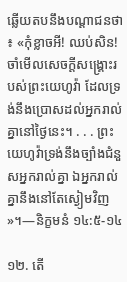ឆ្លើយតបនឹងបណ្ដាជនថា៖ «កុំខ្លាចអី! ឈប់សិន! ចាំមើលសេចក្ដីសង្គ្រោះរបស់ព្រះយេហូវ៉ា ដែលទ្រង់នឹងប្រោសដល់អ្នករាល់គ្នានៅថ្ងៃនេះ។ . . . ព្រះយេហូវ៉ាទ្រង់នឹងច្បាំងជំនួសអ្នករាល់គ្នា ឯអ្នករាល់គ្នានឹងនៅតែស្ងៀមវិញ»។—និក្ខមនំ ១៤:៥-១៤

១២. តើ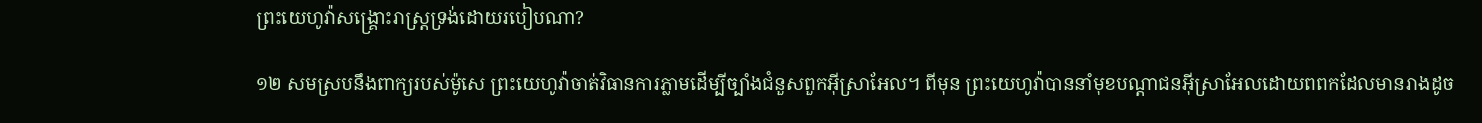ព្រះយេហូវ៉ាសង្គ្រោះរាស្ត្រទ្រង់ដោយរបៀបណា?

១២ សមស្របនឹងពាក្យរបស់ម៉ូសេ ព្រះយេហូវ៉ាចាត់វិធានការភ្លាមដើម្បីច្បាំងជំនួសពួកអ៊ីស្រាអែល។ ពីមុន ព្រះយេហូវ៉ាបាននាំមុខបណ្ដាជនអ៊ីស្រាអែលដោយពពកដែលមានរាងដូច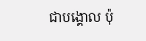ជាបង្គោល ប៉ុ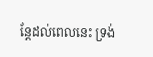ន្តែដល់ពេលនេះ ទ្រង់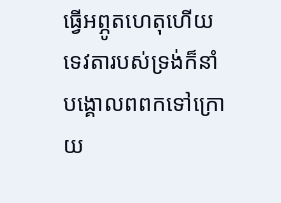ធ្វើអព្ភូតហេតុហើយទេវតារបស់ទ្រង់ក៏នាំបង្គោលពពកទៅក្រោយ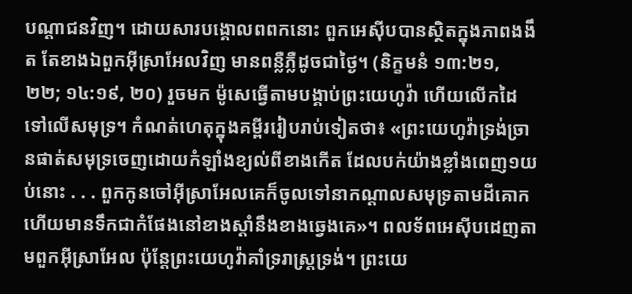បណ្ដាជនវិញ។ ដោយសារបង្គោលពពកនោះ ពួកអេស៊ីបបានស្ថិតក្នុងភាពងងឹត តែខាងឯពួកអ៊ីស្រាអែលវិញ មានពន្លឺភ្លឺដូចជាថ្ងៃ។ (និក្ខមនំ ១៣:២១, ២២; ១៤:១៩, ២០) រួចមក ម៉ូសេធ្វើតាមបង្គាប់ព្រះយេហូវ៉ា ហើយលើកដៃទៅលើសមុទ្រ។ កំណត់ហេតុក្នុងគម្ពីររៀបរាប់ទៀតថា៖ «ព្រះយេហូវ៉ាទ្រង់ច្រានផាត់សមុទ្រចេញដោយកំឡាំងខ្យល់ពីខាងកើត ដែលបក់យ៉ាងខ្លាំងពេញ១យប់នោះ . . . ពួកកូនចៅអ៊ីស្រាអែលគេក៏ចូលទៅនាកណ្ដាលសមុទ្រតាមដីគោក ហើយមានទឹកជាកំផែងនៅខាងស្ដាំនឹងខាងឆ្វេងគេ»។ ពលទ័ពអេស៊ីបដេញតាមពួកអ៊ីស្រាអែល ប៉ុន្តែព្រះយេហូវ៉ាគាំទ្ររាស្ត្រទ្រង់។ ព្រះយេ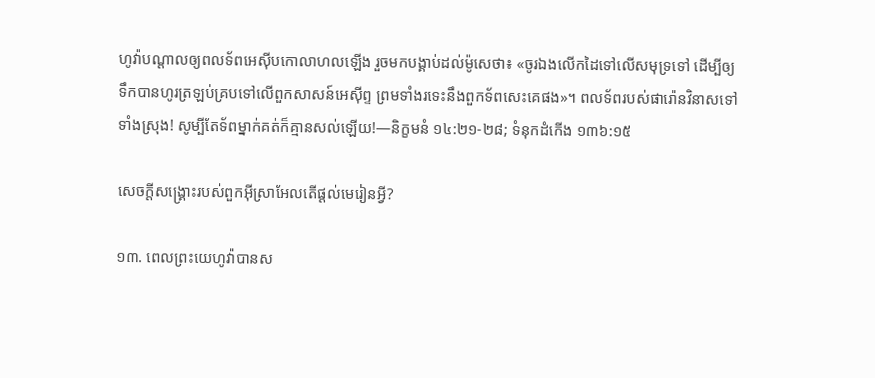ហូវ៉ាបណ្ដាលឲ្យពលទ័ពអេស៊ីបកោលាហលឡើង រួចមកបង្គាប់ដល់ម៉ូសេថា៖ «ចូរឯងលើកដៃទៅលើសមុទ្រទៅ ដើម្បីឲ្យទឹកបានហូរត្រឡប់គ្របទៅលើពួកសាសន៍អេស៊ីព្ទ ព្រមទាំងរទេះនឹងពួកទ័ពសេះគេផង»។ ពលទ័ពរបស់ផារ៉ោនវិនាសទៅទាំងស្រុង! សូម្បីតែទ័ពម្នាក់គត់ក៏គ្មានសល់ឡើយ!—និក្ខមនំ ១៤:២១-២៨; ទំនុកដំកើង ១៣៦:១៥

សេចក្ដីសង្គ្រោះរបស់ពួកអ៊ីស្រាអែលតើផ្ដល់មេរៀនអ្វី?

១៣. ពេលព្រះយេហូវ៉ាបានស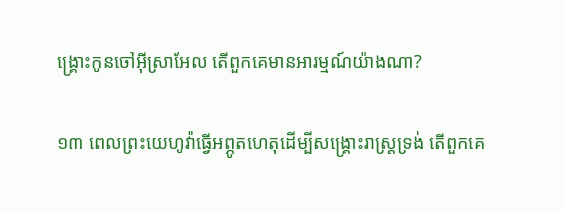ង្គ្រោះកូនចៅអ៊ីស្រាអែល តើពួកគេមានអារម្មណ៍យ៉ាងណា?

១៣ ពេលព្រះយេហូវ៉ាធ្វើអព្ភូតហេតុដើម្បីសង្គ្រោះរាស្ត្រទ្រង់ តើពួកគេ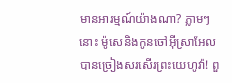មានអារម្មណ៍យ៉ាងណា? ភ្លាមៗនោះ ម៉ូសេនិងកូនចៅអ៊ីស្រាអែលបានច្រៀងសរសើរព្រះយេហូវ៉ា! ពួ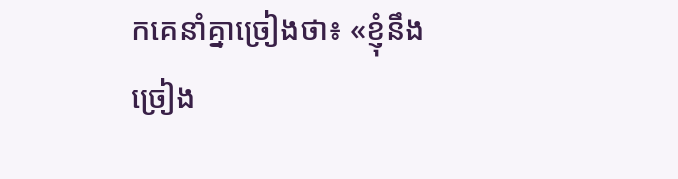កគេនាំគ្នាច្រៀងថា៖ «ខ្ញុំនឹងច្រៀង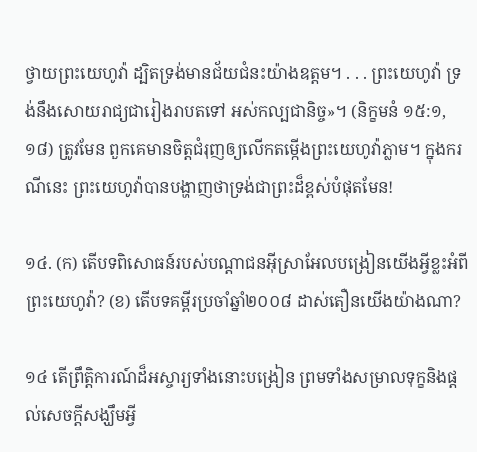ថ្វាយព្រះយេហូវ៉ា ដ្បិតទ្រង់មានជ័យជំនះយ៉ាងឧត្តម។ . . . ព្រះយេហូវ៉ា ទ្រង់នឹងសោយរាជ្យជារៀងរាបតទៅ អស់កល្បជានិច្ច»។ (និក្ខមនំ ១៥:១, ១៨) ត្រូវមែន ពួកគេមានចិត្តជំរុញឲ្យលើកតម្កើងព្រះយេហូវ៉ាភ្លាម។ ក្នុងករណីនេះ ព្រះយេហូវ៉ាបានបង្ហាញថាទ្រង់ជាព្រះដ៏ខ្ពស់បំផុតមែន!

១៤. (ក) តើបទពិសោធន៍របស់បណ្ដាជនអ៊ីស្រាអែលបង្រៀនយើងអ្វីខ្លះអំពីព្រះយេហូវ៉ា? (ខ) តើបទគម្ពីរប្រចាំឆ្នាំ២០០៨ ដាស់តឿនយើងយ៉ាងណា?

១៤ តើព្រឹត្ដិការណ៍ដ៏អស្ចារ្យទាំងនោះបង្រៀន ព្រមទាំងសម្រាលទុក្ខនិងផ្ដល់សេចក្ដីសង្ឃឹមអ្វី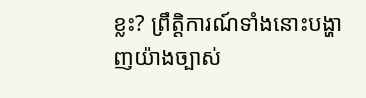ខ្លះ? ព្រឹត្ដិការណ៍ទាំងនោះបង្ហាញយ៉ាងច្បាស់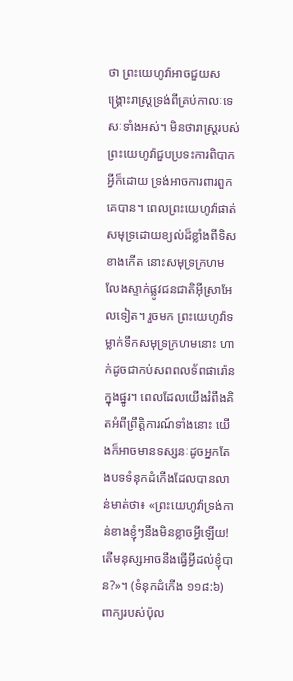ថា ព្រះយេហូវ៉ាអាចជួយសង្គ្រោះរាស្ត្រទ្រង់ពីគ្រប់កាលៈទេសៈទាំងអស់។ មិនថារាស្ត្ររបស់ព្រះយេហូវ៉ាជួបប្រទះការពិបាកអ្វីក៏ដោយ ទ្រង់អាចការពារពួកគេបាន។ ពេលព្រះយេហូវ៉ាផាត់សមុទ្រដោយខ្យល់ដ៏ខ្លាំងពីទិសខាងកើត នោះសមុទ្រក្រហមលែងស្ទាក់ផ្លូវជនជាតិអ៊ីស្រាអែលទៀត។ រួចមក ព្រះយេហូវ៉ាទម្លាក់ទឹកសមុទ្រក្រហមនោះ ហាក់ដូចជាកប់សពពលទ័ពផារ៉ោនក្នុងផ្នូរ។ ពេលដែលយើងរំពឹងគិតអំពីព្រឹត្ដិការណ៍ទាំងនោះ យើងក៏អាចមានទស្សនៈដូចអ្នកតែងបទទំនុកដំកើងដែលបានលាន់មាត់ថា៖ «ព្រះយេហូវ៉ាទ្រង់កាន់ខាងខ្ញុំៗនឹងមិនខ្លាចអ្វីឡើយ! តើមនុស្សអាចនឹងធ្វើអ្វីដល់ខ្ញុំបាន?»។ (ទំនុកដំកើង ១១៨:៦) ពាក្យរបស់ប៉ុល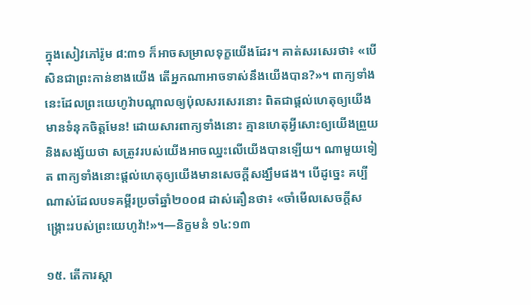ក្នុងសៀវភៅរ៉ូម ៨:៣១ ក៏អាចសម្រាលទុក្ខយើងដែរ។ គាត់សរសេរថា៖ «បើសិនជាព្រះកាន់ខាងយើង តើអ្នកណាអាចទាស់នឹងយើងបាន?»។ ពាក្យទាំងនេះដែលព្រះយេហូវ៉ាបណ្ដាលឲ្យប៉ុលសរសេរនោះ ពិតជាផ្ដល់ហេតុឲ្យយើងមានទំនុកចិត្តមែន! ដោយសារពាក្យទាំងនោះ គ្មានហេតុអ្វីសោះឲ្យយើងព្រួយនិងសង្ស័យថា សត្រូវរបស់យើងអាចឈ្នះលើយើងបានឡើយ។ ណាមួយទៀត ពាក្យទាំងនោះផ្ដល់ហេតុឲ្យយើងមានសេចក្ដីសង្ឃឹមផង។ បើដូច្នេះ គប្បីណាស់ដែលបទគម្ពីរប្រចាំឆ្នាំ២០០៨ ដាស់តឿនថា៖ «ចាំមើលសេចក្ដីសង្គ្រោះរបស់ព្រះយេហូវ៉ា!»។—និក្ខមនំ ១៤:១៣

១៥. តើការស្ដា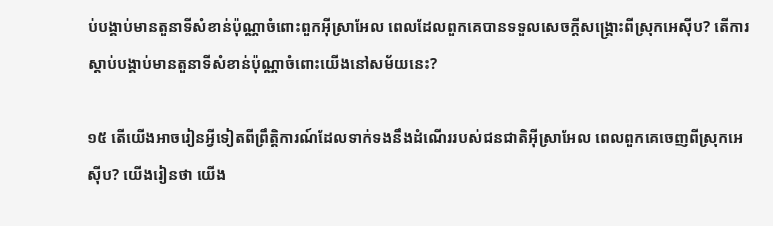ប់បង្គាប់មានតួនាទីសំខាន់ប៉ុណ្ណាចំពោះពួកអ៊ីស្រាអែល ពេលដែលពួកគេបានទទួលសេចក្ដីសង្គ្រោះពីស្រុកអេស៊ីប? តើការស្ដាប់បង្គាប់មានតួនាទីសំខាន់ប៉ុណ្ណាចំពោះយើងនៅសម័យនេះ?

១៥ តើយើងអាចរៀនអ្វីទៀតពីព្រឹត្ដិការណ៍ដែលទាក់ទងនឹងដំណើររបស់ជនជាតិអ៊ីស្រាអែល ពេលពួកគេចេញពីស្រុកអេស៊ីប? យើងរៀនថា យើង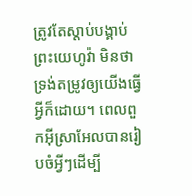ត្រូវតែស្ដាប់បង្គាប់ព្រះយេហូវ៉ា មិនថាទ្រង់តម្រូវឲ្យយើងធ្វើអ្វីក៏ដោយ។ ពេលពួកអ៊ីស្រាអែលបានរៀបចំអ្វីៗដើម្បី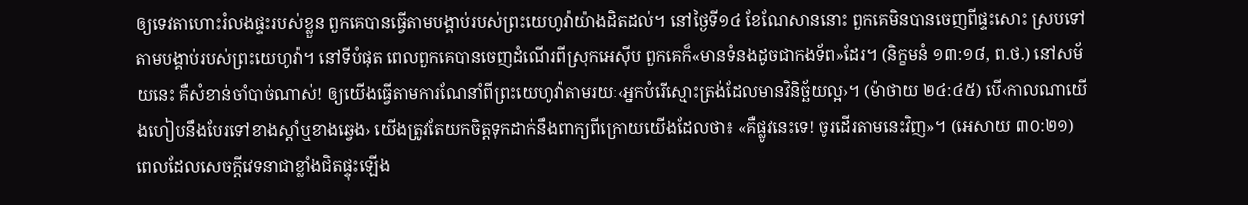ឲ្យទេវតាហោះរំលងផ្ទះរបស់ខ្លួន ពួកគេបានធ្វើតាមបង្គាប់របស់ព្រះយេហូវ៉ាយ៉ាងដិតដល់។ នៅថ្ងៃទី១៤ ខែណែសាននោះ ពួកគេមិនបានចេញពីផ្ទះសោះ ស្របទៅតាមបង្គាប់របស់ព្រះយេហូវ៉ា។ នៅទីបំផុត ពេលពួកគេបានចេញដំណើរពីស្រុកអេស៊ីប ពួកគេក៏«មានទំនងដូចជាកងទ័ព»ដែរ។ (និក្ខមនំ ១៣:១៨, ព.ថ.) នៅសម័យនេះ គឺសំខាន់ចាំបាច់ណាស់! ឲ្យយើងធ្វើតាមការណែនាំពីព្រះយេហូវ៉ាតាមរយៈ‹អ្នកបំរើស្មោះត្រង់ដែលមានវិនិច្ឆ័យល្អ›។ (ម៉ាថាយ ២៤:៤៥) បើ‹កាលណាយើងហៀបនឹងបែរទៅខាងស្ដាំឬខាងឆ្វេង› យើងត្រូវតែយកចិត្តទុកដាក់នឹងពាក្យពីក្រោយយើងដែលថា៖ «គឺផ្លូវនេះទេ! ចូរដើរតាមនេះវិញ»។ (អេសាយ ៣០:២១) ពេលដែលសេចក្ដីវេទនាជាខ្លាំងជិតផ្ទុះឡើង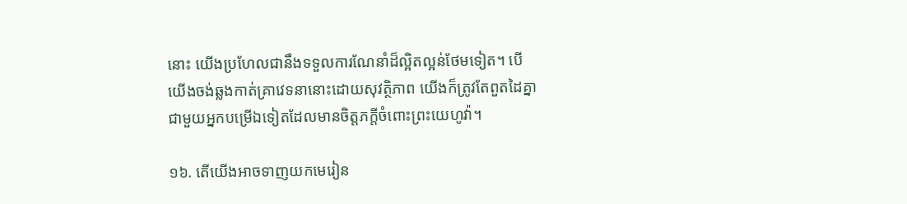នោះ យើងប្រហែលជានឹងទទួលការណែនាំដ៏ល្អិតល្អន់ថែមទៀត។ បើយើងចង់ឆ្លងកាត់គ្រាវេទនានោះដោយសុវត្ថិភាព យើងក៏ត្រូវតែពួតដៃគ្នាជាមួយអ្នកបម្រើឯទៀតដែលមានចិត្តភក្ដីចំពោះព្រះយេហូវ៉ា។

១៦. តើយើងអាចទាញយកមេរៀន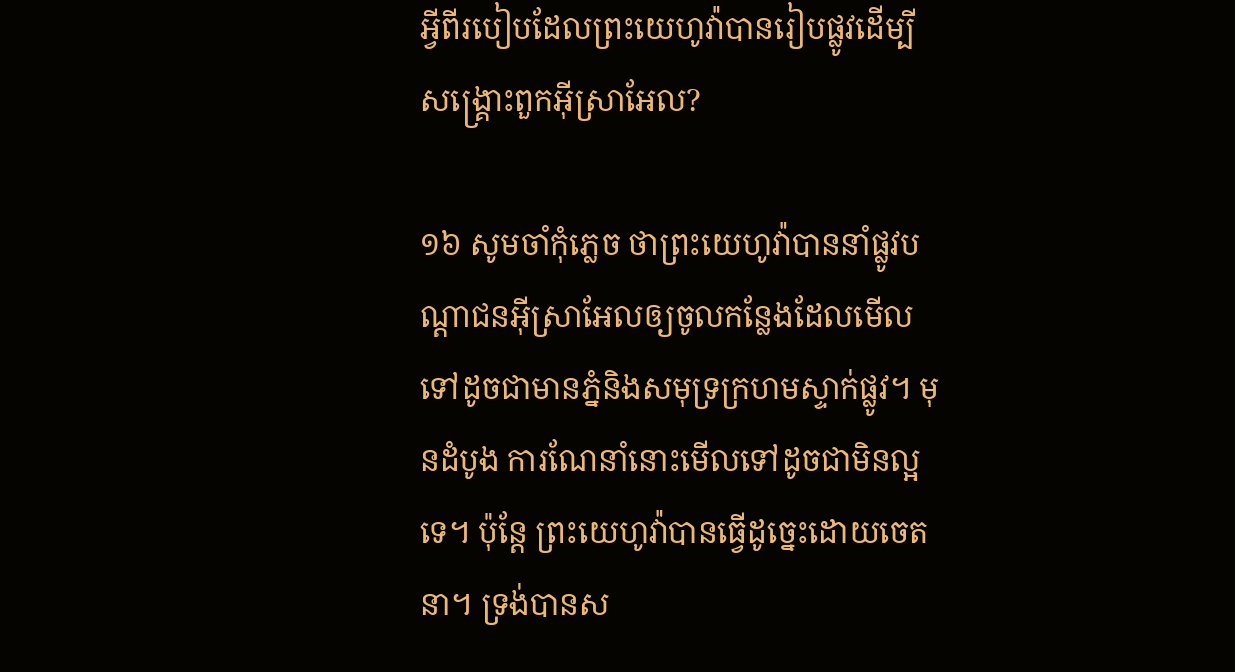អ្វីពីរបៀបដែលព្រះយេហូវ៉ាបានរៀបផ្លូវដើម្បីសង្គ្រោះពួកអ៊ីស្រាអែល?

១៦ សូមចាំកុំភ្លេច ថាព្រះយេហូវ៉ាបាននាំផ្លូវបណ្ដាជនអ៊ីស្រាអែលឲ្យចូលកន្លែងដែលមើលទៅដូចជាមានភ្នំនិងសមុទ្រក្រហមស្ទាក់ផ្លូវ។ មុនដំបូង ការណែនាំនោះមើលទៅដូចជាមិនល្អទេ។ ប៉ុន្តែ ព្រះយេហូវ៉ាបានធ្វើដូច្នេះដោយចេតនា។ ទ្រង់បានស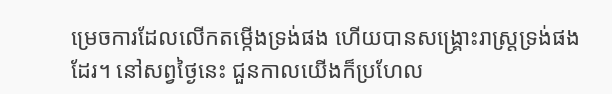ម្រេចការដែលលើកតម្កើងទ្រង់ផង ហើយបានសង្គ្រោះរាស្ត្រទ្រង់ផងដែរ។ នៅសព្វថ្ងៃនេះ ជួនកាលយើងក៏ប្រហែល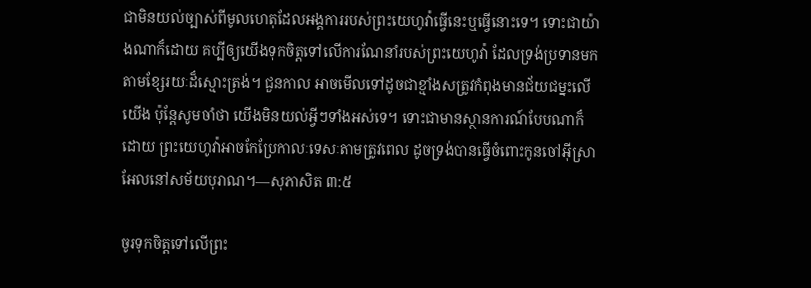ជាមិនយល់ច្បាស់ពីមូលហេតុដែលអង្គការរបស់ព្រះយេហូវ៉ាធ្វើនេះឬធ្វើនោះទេ។ ទោះជាយ៉ាងណាក៏ដោយ គប្បីឲ្យយើងទុកចិត្តទៅលើការណែនាំរបស់ព្រះយេហូវ៉ា ដែលទ្រង់ប្រទានមកតាមខ្សែរយៈដ៏ស្មោះត្រង់។ ជួនកាល អាចមើលទៅដូចជាខ្មាំងសត្រូវកំពុងមានជ័យជម្នះលើយើង ប៉ុន្តែសូមចាំថា យើងមិនយល់អ្វីៗទាំងអស់ទេ។ ទោះជាមានស្ថានការណ៍បែបណាក៏ដោយ ព្រះយេហូវ៉ាអាចកែប្រែកាលៈទេសៈតាមត្រូវពេល ដូចទ្រង់បានធ្វើចំពោះកូនចៅអ៊ីស្រាអែលនៅសម័យបុរាណ។—សុភាសិត ៣:៥

ចូរទុកចិត្តទៅលើព្រះ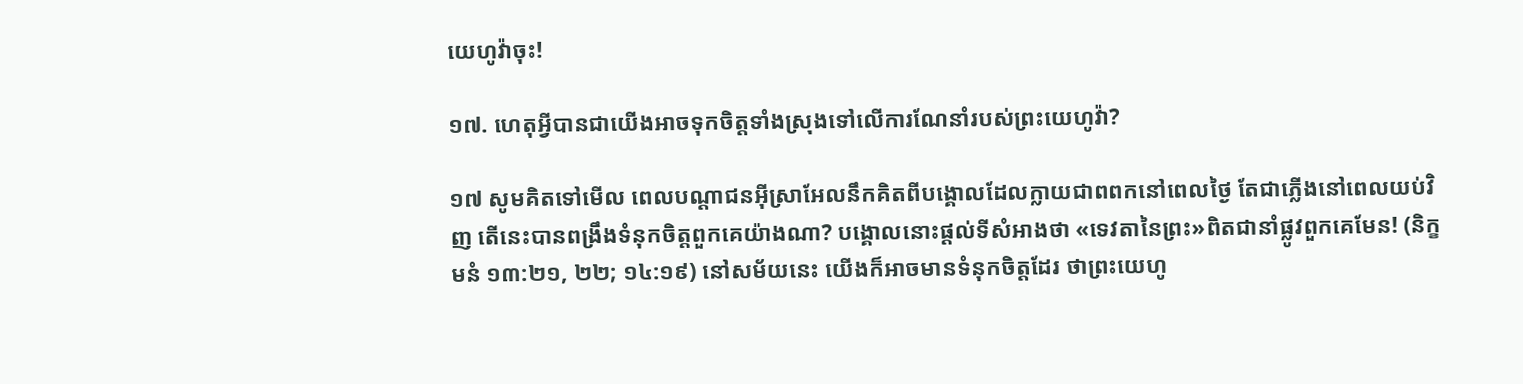យេហូវ៉ាចុះ!

១៧. ហេតុអ្វីបានជាយើងអាចទុកចិត្តទាំងស្រុងទៅលើការណែនាំរបស់ព្រះយេហូវ៉ា?

១៧ សូមគិតទៅមើល ពេលបណ្ដាជនអ៊ីស្រាអែលនឹកគិតពីបង្គោលដែលក្លាយជាពពកនៅពេលថ្ងៃ តែជាភ្លើងនៅពេលយប់វិញ តើនេះបានពង្រឹងទំនុកចិត្តពួកគេយ៉ាងណា? បង្គោលនោះផ្ដល់ទីសំអាងថា «ទេវតានៃព្រះ»ពិតជានាំផ្លូវពួកគេមែន! (និក្ខមនំ ១៣:២១, ២២; ១៤:១៩) នៅសម័យនេះ យើងក៏អាចមានទំនុកចិត្តដែរ ថាព្រះយេហូ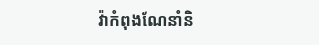វ៉ាកំពុងណែនាំនិ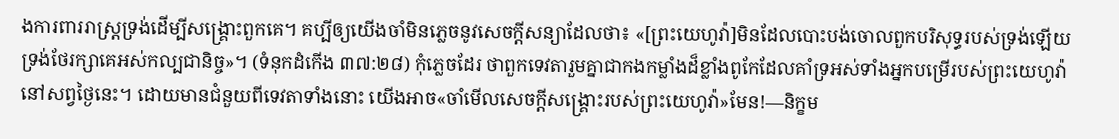ងការពាររាស្ត្រទ្រង់ដើម្បីសង្គ្រោះពួកគេ។ គប្បីឲ្យយើងចាំមិនភ្លេចនូវសេចក្ដីសន្យាដែលថា៖ «[ព្រះយេហូវ៉ា]មិនដែលបោះបង់ចោលពួកបរិសុទ្ធរបស់ទ្រង់ឡើយ ទ្រង់ថែរក្សាគេអស់កល្បជានិច្ច»។ (ទំនុកដំកើង ៣៧:២៨) កុំភ្លេចដែរ ថាពួកទេវតារួមគ្នាជាកងកម្លាំងដ៏ខ្លាំងពូកែដែលគាំទ្រអស់ទាំងអ្នកបម្រើរបស់ព្រះយេហូវ៉ានៅសព្វថ្ងៃនេះ។ ដោយមានជំនួយពីទេវតាទាំងនោះ យើងអាច«ចាំមើលសេចក្ដីសង្គ្រោះរបស់ព្រះយេហូវ៉ា»មែន!—និក្ខម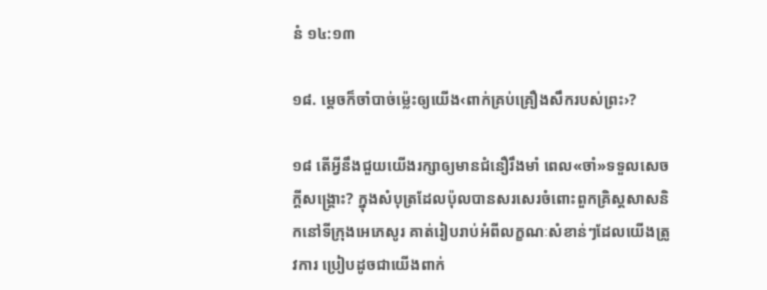នំ ១៤:១៣

១៨. ម្ដេចក៏ចាំបាច់ម្ល៉េះឲ្យយើង‹ពាក់គ្រប់គ្រឿងសឹករបស់ព្រះ›?

១៨ តើអ្វីនឹងជួយយើងរក្សាឲ្យមានជំនឿរឹងមាំ ពេល«ចាំ»ទទួលសេចក្ដីសង្គ្រោះ? ក្នុងសំបុត្រដែលប៉ុលបានសរសេរចំពោះពួកគ្រិស្តសាសនិកនៅទីក្រុងអេភេសូរ គាត់រៀបរាប់អំពីលក្ខណៈសំខាន់ៗដែលយើងត្រូវការ ប្រៀបដូចជាយើងពាក់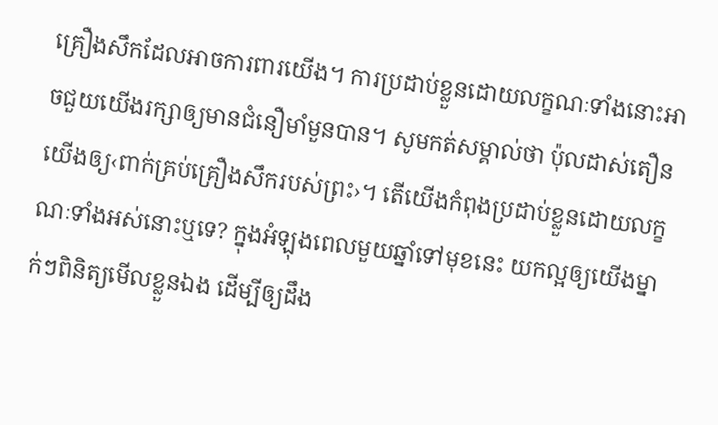គ្រឿងសឹកដែលអាចការពារយើង។ ការប្រដាប់ខ្លួនដោយលក្ខណៈទាំងនោះអាចជួយយើងរក្សាឲ្យមានជំនឿមាំមួនបាន។ សូមកត់សម្គាល់ថា ប៉ុលដាស់តឿនយើងឲ្យ‹ពាក់គ្រប់គ្រឿងសឹករបស់ព្រះ›។ តើយើងកំពុងប្រដាប់ខ្លួនដោយលក្ខណៈទាំងអស់នោះឬទេ? ក្នុងអំឡុងពេលមួយឆ្នាំទៅមុខនេះ យកល្អឲ្យយើងម្នាក់ៗពិនិត្យមើលខ្លួនឯង ដើម្បីឲ្យដឹង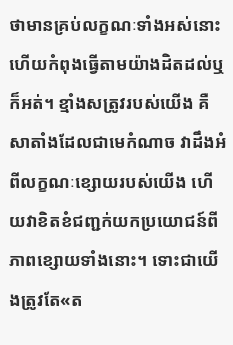ថាមានគ្រប់លក្ខណៈទាំងអស់នោះ ហើយកំពុងធ្វើតាមយ៉ាងដិតដល់ឬក៏អត់។ ខ្មាំងសត្រូវរបស់យើង គឺសាតាំងដែលជាមេកំណាច វាដឹងអំពីលក្ខណៈខ្សោយរបស់យើង ហើយវាខិតខំជញ្ជក់យកប្រយោជន៍ពីភាពខ្សោយទាំងនោះ។ ទោះជាយើងត្រូវតែ«ត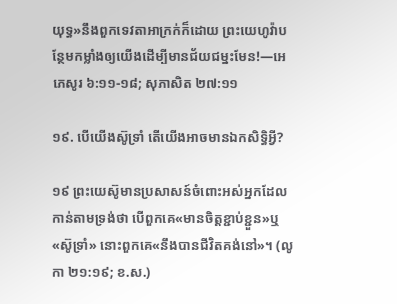យុទ្ធ»នឹងពួកទេវតាអាក្រក់ក៏ដោយ ព្រះយេហូវ៉ាបន្ថែមកម្លាំងឲ្យយើងដើម្បីមានជ័យជម្នះមែន!—អេភេសូរ ៦:១១-១៨; សុភាសិត ២៧:១១

១៩. បើយើងស៊ូទ្រាំ តើយើងអាចមានឯកសិទ្ធិអ្វី?

១៩ ព្រះយេស៊ូមានប្រសាសន៍ចំពោះអស់អ្នកដែលកាន់តាមទ្រង់ថា បើពួកគេ«មានចិត្តខ្ជាប់ខ្ជួន»ឬ«ស៊ូទ្រាំ» នោះពួកគេ«នឹងបានជីវិតគង់នៅ»។ (លូកា ២១:១៩; ខ.ស.)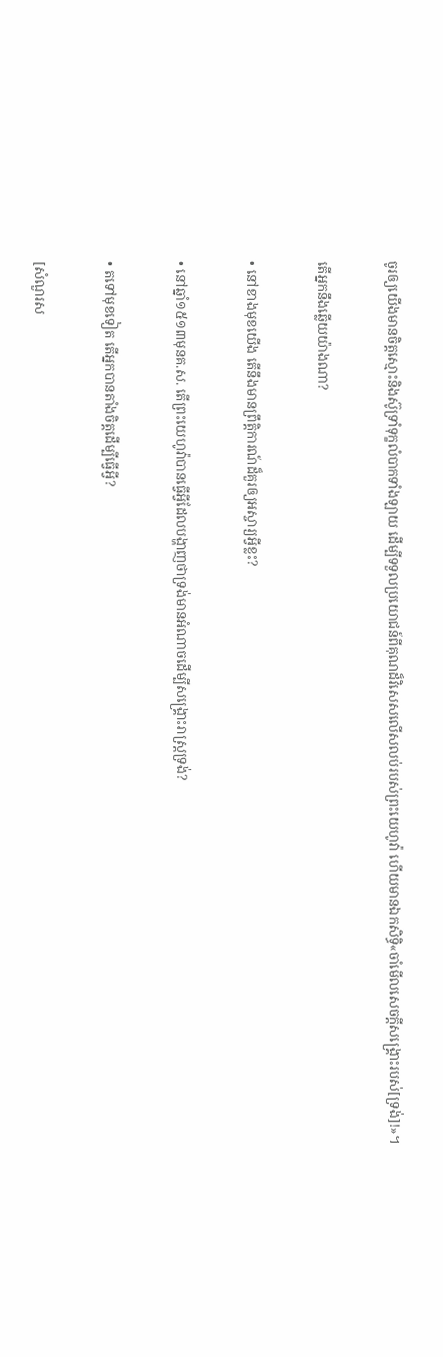ចូរឲ្យយើងមានចិត្តស្មោះនិងស៊ូទ្រាំទុក្ខលំបាកទាំងឡាយ ដើម្បីទទួលប្រយោជន៍ពីគុណដ៏វិសេសលើសលប់របស់ព្រះយេហូវ៉ា ហើយមានឯកសិទ្ធិ«ចាំមើលសេចក្ដីសង្គ្រោះរបស់[ទ្រង់]!»។

តើអ្នកនឹងឆ្លើយយ៉ាងណា?

• នៅខាងមុខយើង តើនឹងមានព្រឹត្ដិការណ៍ដ៏គួរឲ្យអស្ចារ្យអ្វីខ្លះ?

• នៅឆ្នាំ១៥១៣មុនគ.ស. តើព្រះយេហូវ៉ាបានធ្វើអ្វីដែលបង្ហាញថាទ្រង់មានអំណាចដើម្បីសង្គ្រោះរាស្ត្រទ្រង់?

• តទៅមុខទៀត តើអ្នកបានតាំងចិត្តដើម្បីធ្វើអ្វី?

[សំណួរស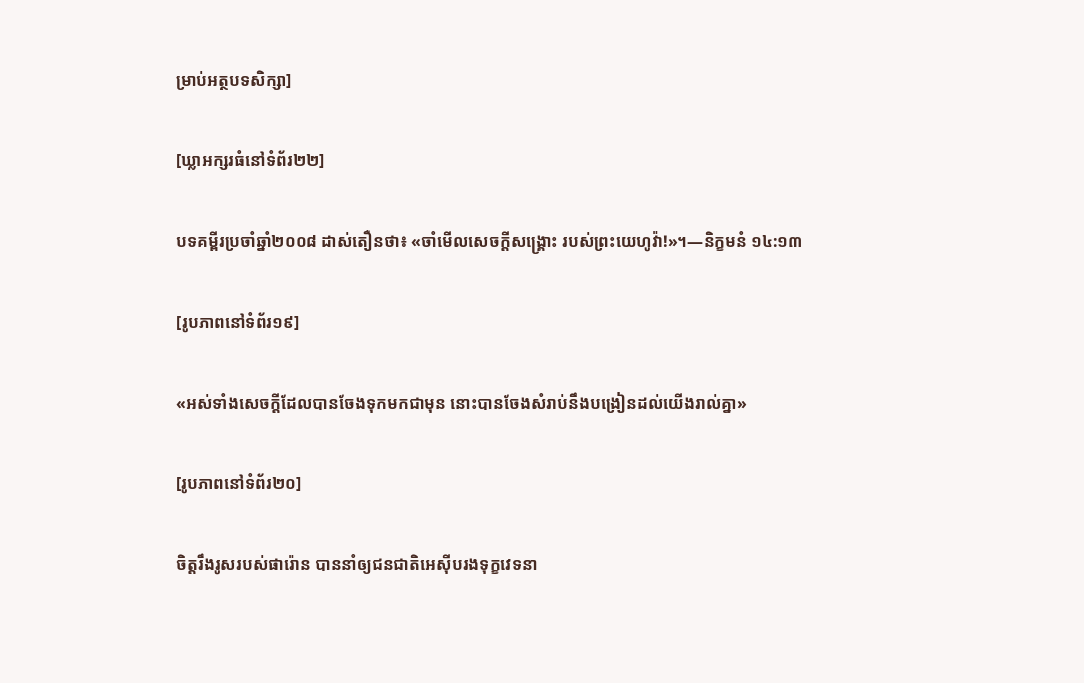ម្រាប់អត្ថបទសិក្សា]

[ឃ្លាអក្សរធំនៅទំព័រ២២]

បទគម្ពីរប្រចាំឆ្នាំ២០០៨ ដាស់តឿនថា៖ «ចាំមើលសេចក្ដីសង្គ្រោះ របស់ព្រះយេហូវ៉ា!»។—និក្ខមនំ ១៤:១៣

[រូបភាពនៅទំព័រ១៩]

«អស់ទាំងសេចក្ដីដែលបានចែងទុកមកជាមុន នោះបានចែងសំរាប់នឹងបង្រៀនដល់យើងរាល់គ្នា»

[រូបភាពនៅទំព័រ២០]

ចិត្តរឹងរូសរបស់ផារ៉ោន បាននាំឲ្យជនជាតិអេស៊ីបរងទុក្ខវេទនា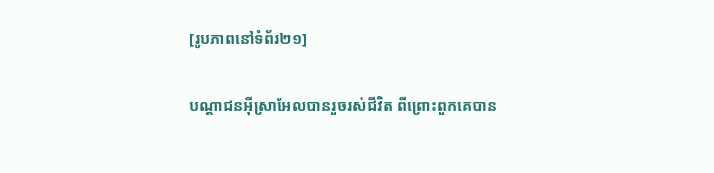[រូបភាពនៅទំព័រ២១]

បណ្ដាជនអ៊ីស្រាអែលបានរួចរស់ជីវិត ពីព្រោះពួកគេបាន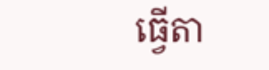ធ្វើតា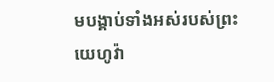មបង្គាប់ទាំងអស់របស់ព្រះយេហូវ៉ា